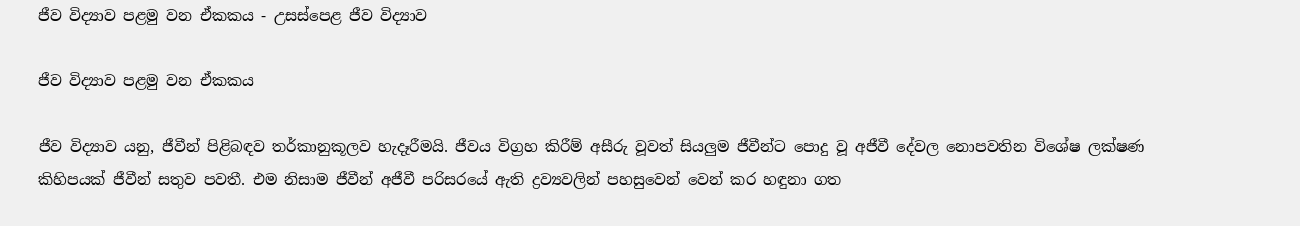ජීව විද්‍යාව පළමු වන ඒකකය - උසස්පෙළ ජීව විද්‍යාව

ජීව විද්‍යාව පළමු වන ඒකකය

ජීව විද්‍යාව යනු, ජීවීන් පිළිබඳව තර්කානුකූලව හැදෑරීමයි. ජීවය විග්‍රහ කිරීම් අසීරු වූවත් සියලුම ජීවීන්ට පොදු වූ අජීවී දේවල නොපවතින විශේෂ ලක්ෂණ කිහිපයක් ජීවීන් සතුව පවතී. එම නිසාම ජීවීන් අජීවී පරිසරයේ ඇති ද්‍රව්‍යවලින් පහසුවෙන් වෙන් කර හඳුනා ගත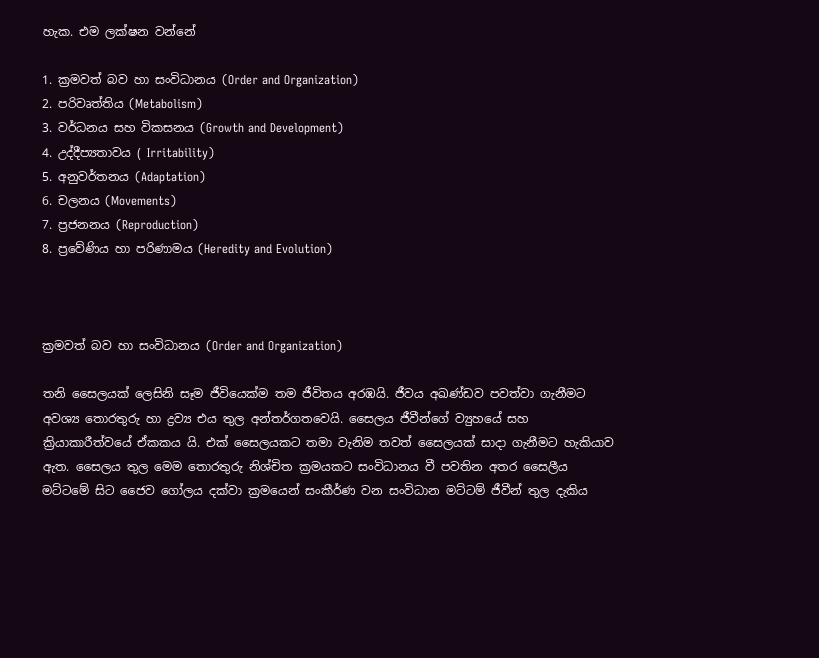හැක. එම ලක්ෂන වන්නේ

1. ක්‍රමවත් බව හා සංවිධානය (Order and Organization)
2. පරිවෘත්තිය (Metabolism)
3. වර්ධනය සහ විකසනය (Growth and Development)
4. උද්දීප්‍යතාවය ( Irritability)
5. අනුවර්තනය (Adaptation)
6. චලනය (Movements)
7. ප්‍රජනනය (Reproduction)
8. ප්‍රවේණිය හා පරිණාමය (Heredity and Evolution)



ක්‍රමවත් බව හා සංවිධානය (Order and Organization)

තනි සෛලයක් ලෙසිනි සෑම ජීවියෙක්ම තම ජීවිතය අරඹයි. ජීවය අඛණ්ඩව පවත්වා ගැනීමට අවශ්‍ය තොරතුරු හා ද්‍රව්‍ය එය තුල අන්තර්ගතවෙයි. සෛලය ජීවීන්ගේ ව්‍යුහයේ සහ ක්‍රියාකාරීත්වයේ ඒකකය යි. එක් සෛලයකට තමා වැනිම තවත් සෛලයක් සාදා ගැනීමට හැකියාව ඇත. සෛලය තුල මෙම තොරතුරු නිශ්චිත ක්‍රමයකට සංවිධානය වී පවතින අතර සෛලීය මට්ටමේ සිට ජෛව ගෝලය දක්වා ක්‍රමයෙන් සංකීර්ණ වන සංවිධාන මට්ටම් ජීවීන් තුල දැකිය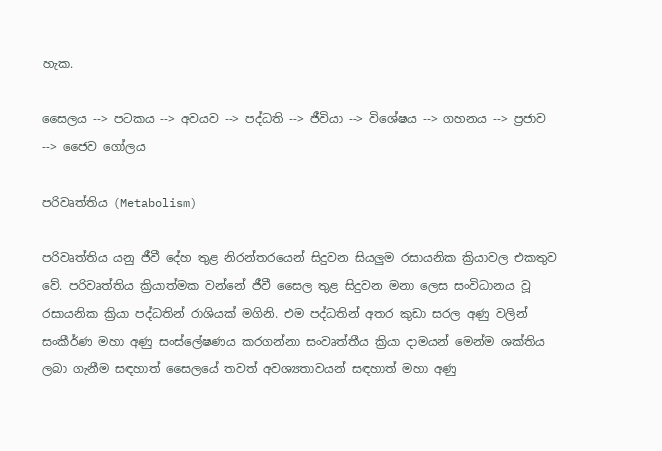හැක.

සෛලය --> පටකය --> අවයව --> පද්ධති --> ජීවියා --> විශේෂය --> ගහනය --> ප්‍රජාව --> ජෛව ගෝලය

පරිවෘත්තිය (Metabolism)

පරිවෘත්තිය යනු ජීවී දේහ තුළ නිරන්තරයෙන් සිදුවන සියලුම රසායනික ක්‍රියාවල එකතුව  වේ. පරිවෘත්තිය ක්‍රියාත්මක වන්නේ ජීවී සෛල තුළ සිදුවන මනා ලෙස සංවිධානය වූ රසායනික ක්‍රියා පද්ධතින් රාශියක් මගිනි. එම පද්ධතින් අතර කුඩා සරල අණු වලින් සංකීර්ණ මහා අණු සංස්ලේෂණය කරගන්නා සංවෘත්තීය ක්‍රියා දාමයන් මෙන්ම ශක්තිය ලබා ගැනීම සඳහාත් සෛලයේ තවත් අවශ්‍යතාවයන් සඳහාත් මහා අණු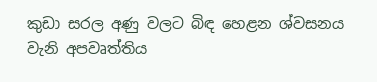කුඩා සරල අණු වලට බිඳ හෙළන ශ්වසනය වැනි අපවෘත්තිය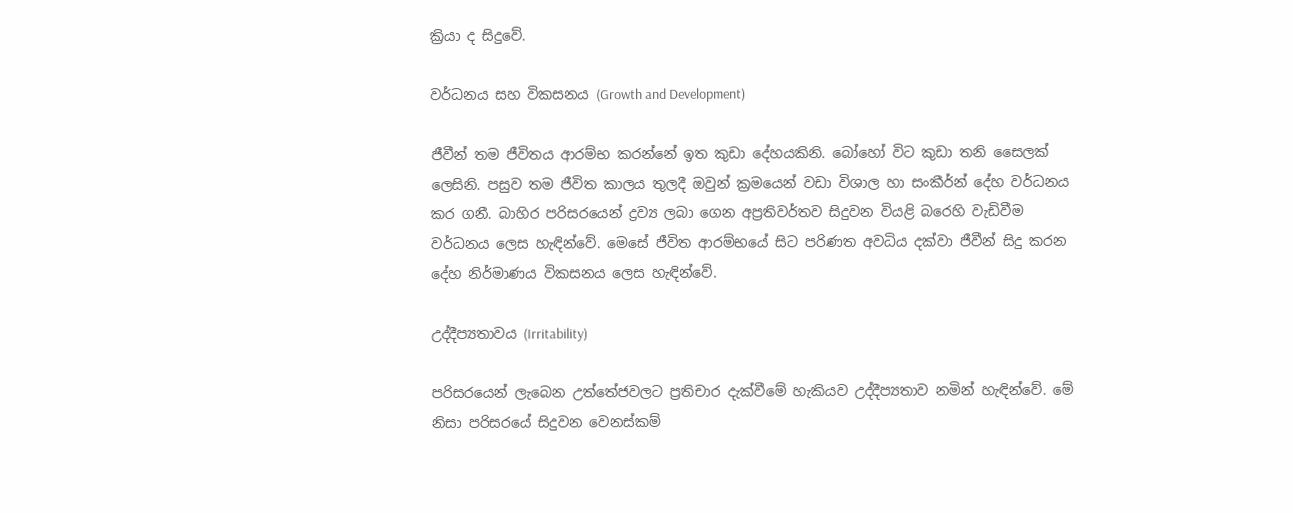ක්‍රියා ද සිදුවේ.

වර්ධනය සහ විකසනය (Growth and Development)

ජීවීන් තම ජීවිතය ආරම්භ කරන්නේ ඉත කුඩා දේහයකිනි. බෝහෝ විට කුඩා තනි සෛලක් ලෙසිනි. පසුව තම ජීවිත කාලය තුලදී ඔවුන් ක්‍රමයෙන් වඩා විශාල හා සංකීර්න් දේහ වර්ධනය කර ගනී. බාහිර පරිසරයෙන් ද්‍රව්‍ය ලබා ගෙන අප්‍රතිවර්තව සිදුවන වියළි බරෙහි වැඩිවීම වර්ධනය ලෙස හැඳින්වේ. මෙසේ ජීවිත ආරම්භයේ සිට පරිණත අවධිය දක්වා ජීවීන් සිදු කරන දේහ නිර්මාණය විකසනය ලෙස හැඳින්වේ.

උද්දීප්‍යතාවය (Irritability)

පරිසරයෙන් ලැබෙන උත්තේජවලට ප්‍රතිචාර දැක්වීමේ හැකියව උද්දීප්‍යතාව නමින් හැඳින්වේ. මේ නිසා පරිසරයේ සිදුවන වෙනස්කම්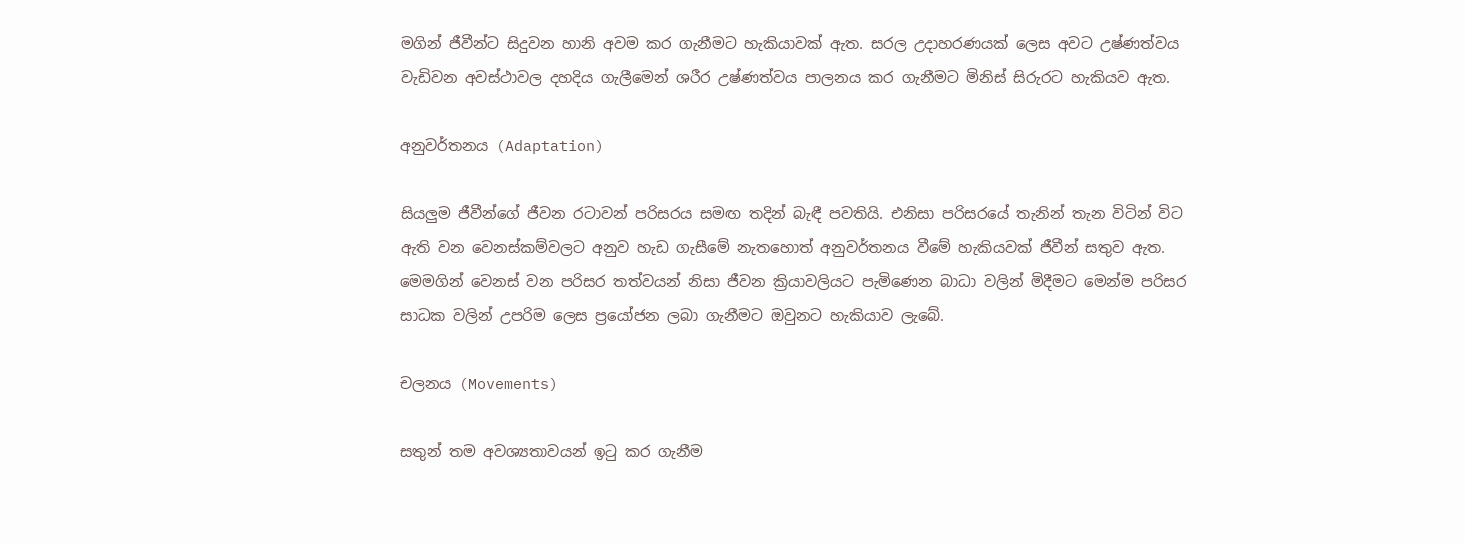මගින් ජීවීන්ට සිදුවන හානි අවම කර ගැනීමට හැකියාවක් ඇත. සරල උදාහරණයක් ලෙස අවට උෂ්ණත්වය වැඩිවන අවස්ථාවල දහදිය ගැලීමෙන් ශරීර උෂ්ණත්වය පාලනය කර ගැනීමට මිනිස් සිරුරට හැකියව ඇත.

අනුවර්තනය (Adaptation)

සියලුම ජීවීන්ගේ ජීවන රටාවන් පරිසරය සමඟ තදින් බැඳී පවතියි. එනිසා පරිසරයේ තැනින් තැන විටින් විට ඇති වන වෙනස්කම්වලට අනුව හැඩ ගැසීමේ නැතහොත් අනුවර්තනය වීමේ හැකියවක් ජීවීන් සතුව ඇත. මෙමගින් වෙනස් වන පරිසර තත්වයන් නිසා ජීවන ක්‍රියාවලියට පැමිණෙන බාධා වලින් මිදීමට මෙන්ම පරිසර සාධක වලින් උපරිම ලෙස ප්‍රයෝජන ලබා ගැනීමට ඔවුනට හැකියාව ලැබේ.

චලනය (Movements)

සතුන් තම අවශ්‍යතාවයන් ඉටු කර ගැනීම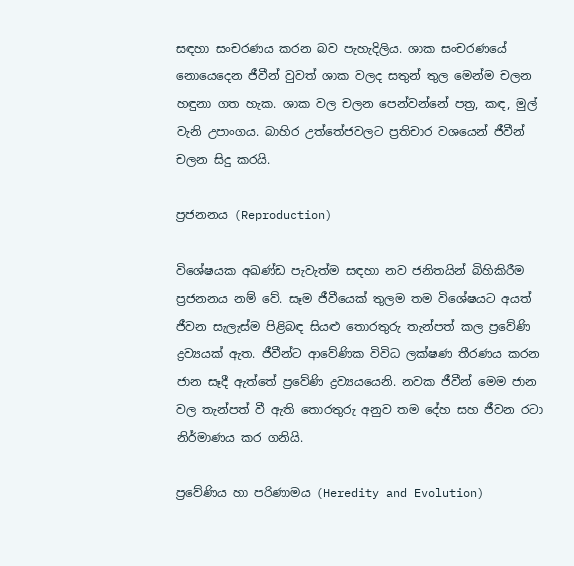සඳහා සංචරණය කරන බව පැහැදිලිය. ශාක සංචරණයේ නොයෙදෙන ජීවීන් වුවත් ශාක වලද සතුන් තුල මෙන්ම චලන හඳුනා ගත හැක. ශාක වල චලන පෙන්වන්නේ පත්‍ර, කඳ, මුල් වැනි උපාංගය. බාහිර උත්තේජවලට ප්‍රතිචාර වශයෙන් ජීවීන් චලන සිදු කරයි.

ප්‍රජනනය (Reproduction)

විශේෂයක අඛණ්ඩ පැවැත්ම සඳහා නව ජනිතයින් බිහිකිරීම ප්‍රජනනය නම් වේ. සෑම ජීවීයෙක් තුලම තම විශේෂයට අයත් ජීවන සැලැස්ම පිළිබඳ සියළු තොරතුරු තැන්පත් කල ප්‍රවේණි ද්‍රව්‍යයක් ඇත. ජීවීන්ට ආවේණික විවිධ ලක්ෂණ තීරණය කරන ජාන සෑදී ඇත්තේ ප්‍රවේණි ද්‍රව්‍යයයෙනි. නවක ජීවීන් මෙම ජාන වල තැන්පත් වී ඇති තොරතුරු අනුව තම දේහ සහ ජීවන රටා නිර්මාණය කර ගනියි.

ප්‍රවේණිය හා පරිණාමය (Heredity and Evolution)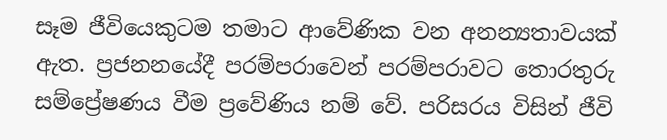සෑම ජීවියෙකුටම තමාට ආවේණික වන අනන්‍යතාවයක් ඇත. ප්‍රජනනයේදී පරම්පරාවෙන් පරම්පරාවට තොරතුරු සම්ප්‍රේෂණය වීම ප්‍රවේණිය නම් වේ. පරිසරය විසින් ජීවි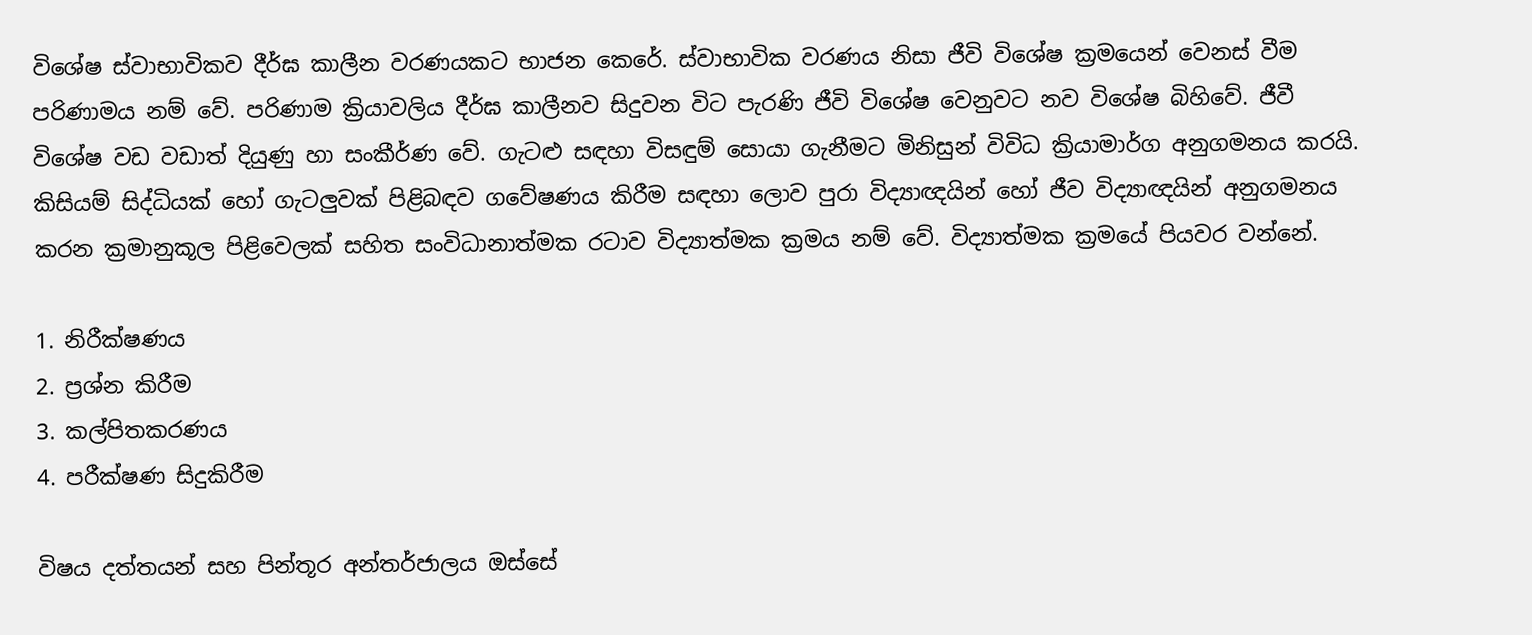විශේෂ ස්වාභාවිකව දීර්ඝ කාලීන වරණයකට භාජන කෙරේ. ස්වාභාවික වරණය නිසා ජීවි විශේෂ ක්‍රමයෙන් වෙනස් වීම පරිණාමය නම් වේ. පරිණාම ක්‍රියාවලිය දීර්ඝ කාලීනව සිදුවන විට පැරණි ජීවි විශේෂ වෙනුවට නව විශේෂ බිහිවේ. ජීවී විශේෂ වඩ වඩාත් දියුණු හා සංකීර්ණ වේ. ගැටළු සඳහා විසඳුම් සොයා ගැනීමට මිනිසුන් විවිධ ක්‍රියාමාර්ග අනුගමනය කරයි. කිසියම් සිද්ධියක් හෝ ගැටලුවක් පිළිබඳව ගවේෂණය කිරීම සඳහා ලොව පුරා විද්‍යාඥයින් හෝ ජීව විද්‍යාඥයින් අනුගමනය කරන ක්‍රමානුකූල පිළිවෙලක් සහිත සංවිධානාත්මක රටාව විද්‍යාත්මක ක්‍රමය නම් වේ. විද්‍යාත්මක ක්‍රමයේ පියවර වන්නේ.

1. නිරීක්ෂණය
2. ප්‍රශ්න කිරීම
3. කල්පිතකරණය
4. පරීක්ෂණ සිදුකිරීම

විෂය දත්තයන් සහ පින්තූර අන්තර්ජාලය ඔස්සේ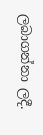ලබාගන්නා ලදී.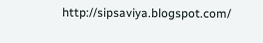http://sipsaviya.blogspot.com/